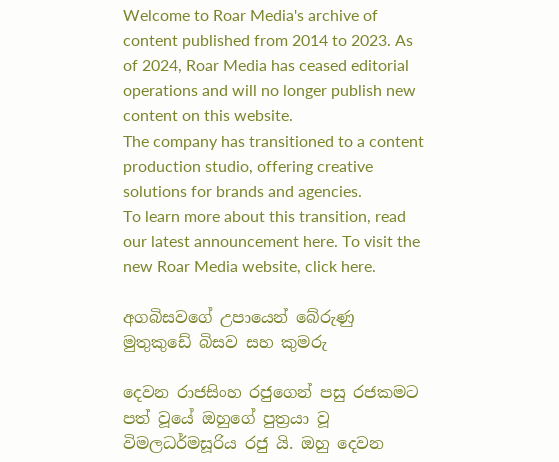Welcome to Roar Media's archive of content published from 2014 to 2023. As of 2024, Roar Media has ceased editorial operations and will no longer publish new content on this website.
The company has transitioned to a content production studio, offering creative solutions for brands and agencies.
To learn more about this transition, read our latest announcement here. To visit the new Roar Media website, click here.

අගබිසවගේ උපායෙන් බේරුණු මුතුකුඩේ බිසව සහ කුමරු

දෙවන රාජසිංහ රජුගෙන් පසු රජකමට පත් වූයේ ඔහුගේ පුත්‍රයා වූ විමලධර්මසූරිය රජු යි. ඔහු දෙවන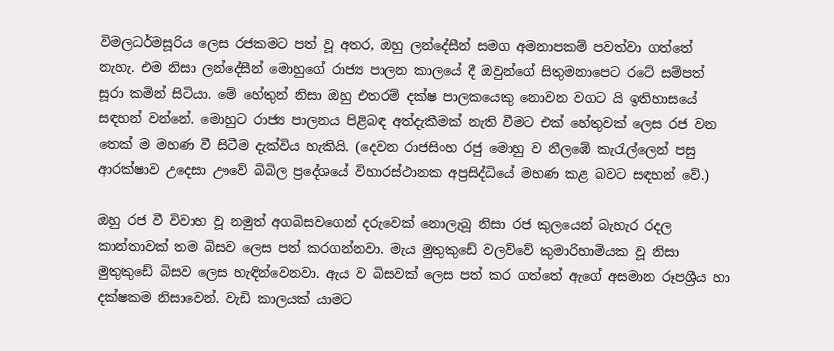විමලධර්මසූරිය ලෙස රජකමට පත් වූ අතර, ඔහු ලන්දේසීන් සමග අමනාපකම් පවත්වා ගත්තේ නැහැ. එම නිසා ලන්දේසීන් මොහුගේ රාජ්‍ය පාලන කාලයේ දී ඔවුන්ගේ සිතුමනාපෙට රටේ සම්පත් සූරා කමින් සිටියා. මේ හේතුන් නිසා ඔහු එතරම් දක්ෂ පාලකයෙකු නොවන වගට යි ඉතිහාසයේ සඳහන් වන්නේ. මොහුට රාජ්‍ය පාලනය පිළිබඳ අත්දැකීමක් නැති වීමට එක් හේතුවක් ලෙස රජ වන තෙක් ම මහණ වී සිටීම දැක්විය හැකියි. (දෙවන රාජසිංහ රජු මොහු ව නීලඹේ කැරැල්ලෙන් පසු ආරක්ෂාව උදෙසා ඌවේ බිබිල ප්‍රදේශයේ විහාරස්ථානක අප්‍රසිද්ධියේ මහණ කළ බවට සඳහන් වේ.)

ඔහු රජ වී විවාහ වූ නමුත් අගබිසවගෙන් දරුවෙක් නොලැබූ නිසා රජ කුලයෙන් බැහැර රදල කාන්තාවක් තම බිසව ලෙස පත් කරගන්නවා. මැය මුතුකුඩේ වලව්වේ කුමාරිහාමියක වූ නිසා මුතුකුඩේ බිසව ලෙස හැඳින්වෙනවා. ඇය ව බිසවක් ලෙස පත් කර ගත්තේ ඇගේ අසමාන රූපශ්‍රීය හා දක්ෂකම නිසාවෙන්. වැඩි කාලයක් යාමට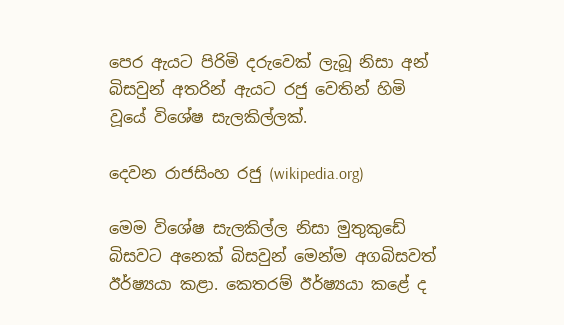පෙර ඇයට පිරිමි දරුවෙක් ලැබූ නිසා අන් බිසවුන් අතරින් ඇයට රජු වෙතින් හිමි වූයේ විශේෂ සැලකිල්ලක්.

දෙවන රාජසිංහ රජු (wikipedia.org)

මෙම විශේෂ සැලකිල්ල නිසා මුතුකුඩේ බිසවට අනෙක් බිසවුන් මෙන්ම අගබිසවත් ඊර්ෂ්‍යයා කළා. කෙතරම් ඊර්ෂ්‍යයා කළේ ද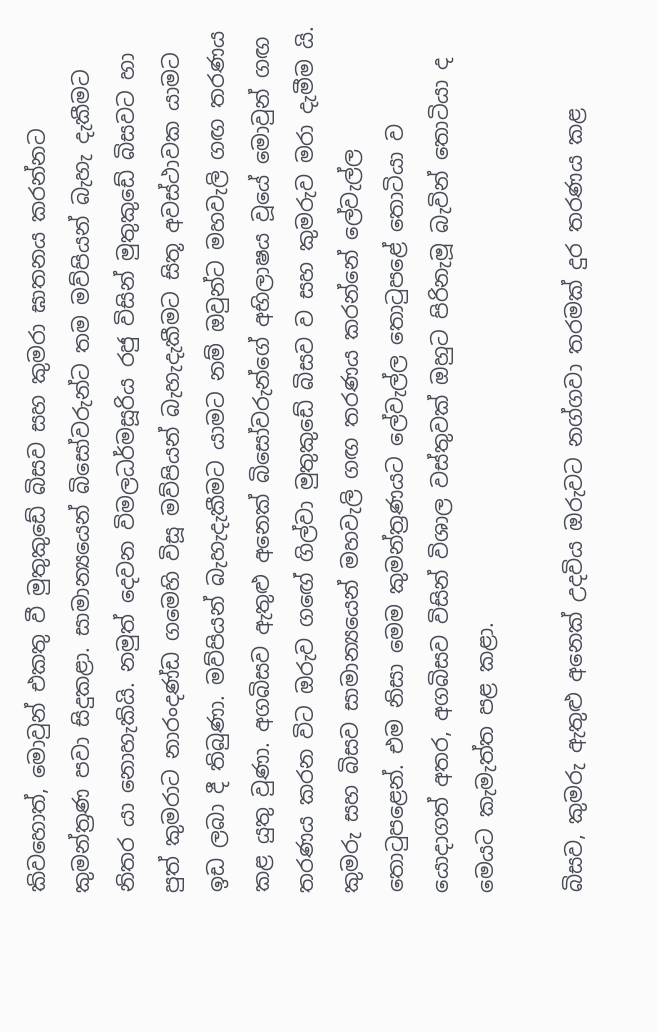කිවහොත්, මොවුන් එකතු වී මුතුකුඩේ බිසව සහ කුමරා ඝාතනය කරන්නට කුමන්ත්‍රණ පවා සිදුකළා. සාමාන්‍යයෙන් බිසෝවරුන්ට තම මව්පියන් බැහැ දැකීමට නිතර යා නොහැකියි. නමුත් දෙවන විමලධර්මසූරිය රජු විසින් මුතුකුඩේ බිසවට හා පුත් කුමරාට නාරංදණ්ඩ ගමෙහි විසූ මව්පියන් බැහැදැකීමට සිතූ අවස්ථාවක යාමට ඉඩ ලබා දී තිබුණා. මව්පියන් බැහැදැකීමට යාමට නම් ඔවුන්ට මහවැලි ගඟ තරණය කළ යුතු වුණා. අගබිසව ඇතුළු අනෙක් බිසෝවරුන්ගේ අභිලාෂය වූයේ මොවුන් ගඟ තරණය කරන විට ඔරුව ගඟේ ගිල්වා මුතුකුඩේ බිසව ව සහ කුමරුව මරා දැමීම යි. කුමරු සහ බිසව සාමාන්‍යයෙන් මහවැලි ගඟ තරණය කරන්නේ ලේවැල්ල තොටුපළෙන්. එම නිසා මෙම කුමන්ත්‍රණයට ලේවැල්ල තොටුපළේ තොටියා ව යොදාගත් අතර, අගබිසව විසින් විශාල වස්තුවක් ඔහුට පිරිනැමූ බැවින් තොටියා ද මෙයට කැමැත්ත පළ කළා.

බිසව, කුමරු ඇතුළු අනෙක් උදවිය ඔරුවට නග්ගවා තරමක් දුර තරණය කළ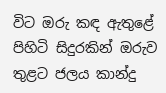විට ඔරු කඳ ඇතුළේ පිහිටි සිදුරකින් ඔරුව තුළට ජලය කාන්දු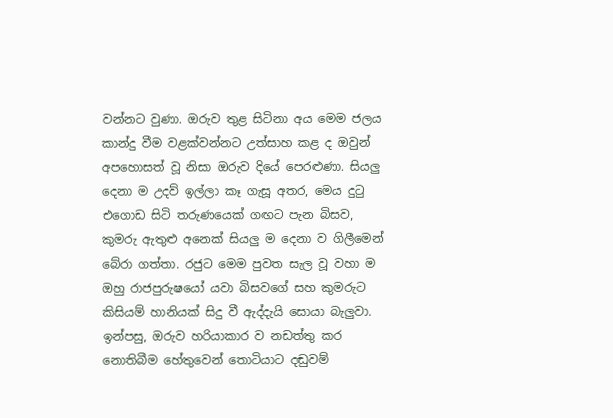වන්නට වුණා. ඔරුව තුළ සිටිනා අය මෙම ජලය කාන්දු වීම වළක්වන්නට උත්සාහ කළ ද ඔවුන් අපහොසත් වූ නිසා ඔරුව දියේ පෙරළුණා. සියලු දෙනා ම උදව් ඉල්ලා කෑ ගැසූ අතර, මෙය දුටු එගොඩ සිටි තරුණයෙක් ගඟට පැන බිසව, කුමරු ඇතුළු අනෙක් සියලු ම දෙනා ව ගිලීමෙන් බේරා ගත්තා. රජුට මෙම පුවත සැල වූ වහා ම ඔහු රාජපුරුෂයෝ යවා බිසවගේ සහ කුමරුට කිසියම් හානියක් සිදු වී ඇද්දැයි සොයා බැලුවා. ඉන්පසු, ඔරුව හරියාකාර ව නඩත්තු කර නොතිබීම හේතුවෙන් තොටියාට දඬුවම්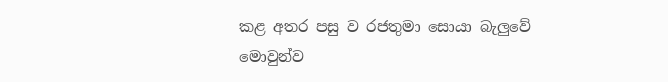කළ අතර පසු ව රජතුමා සොයා බැලුවේ මොවුන්ව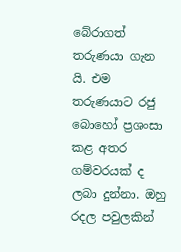බේරාගත් තරුණයා ගැන යි. එම තරුණයාට රජු බොහෝ ප්‍රශංසා කළ අතර ගම්වරයක් ද ලබා දුන්නා. ඔහු රදල පවුලකින්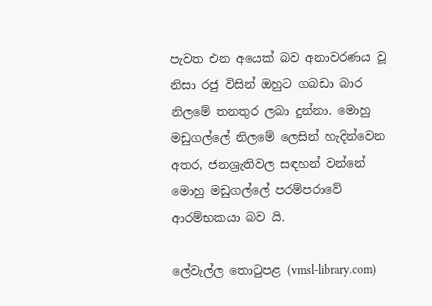පැවත එන අයෙක් බව අනාවරණය වූ නිසා රජු විසින් ඔහුට ගබඩා බාර නිලමේ තනතුර ලබා දුන්නා. මොහු මඩුගල්ලේ නිලමේ ලෙසින් හැදින්වෙන අතර, ජනශ්‍රැතිවල සඳහන් වන්නේ මොහු මඩුගල්ලේ පරම්පරාවේ ආරම්භකයා බව යි.

ලේවැල්ල තොටුපළ (vmsl-library.com)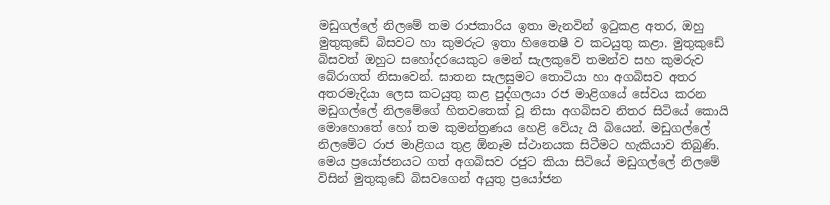මඩුගල්ලේ නිලමේ තම රාජකාරිය ඉතා මැනවින් ඉටුකළ අතර, ඔහු මුතුකුඩේ බිසවට හා කුමරුට ඉතා හිතෛෂී ව කටයුතු කළා. මුතුකුඩේ බිසවත් ඔහුට සහෝදරයෙකුට මෙන් සැලකුවේ තමන්ව සහ කුමරුව බේරාගත් නිසාවෙන්. ඝාතන සැලසුමට තොටියා හා අගබිසව අතර අතරමැදියා ලෙස කටයුතු කළ පුද්ගලයා රජ මාළිගයේ සේවය කරන මඩුගල්ලේ නිලමේගේ හිතවතෙක් වූ නිසා අගබිසව නිතර සිටියේ කොයි මොහොතේ හෝ තම කුමන්ත්‍රණය හෙළි වේයැ යි බියෙන්. මඩුගල්ලේ නිලමේට රාජ මාළිගය තුළ ඕනෑම ස්ථානයක සිටීමට හැකියාව තිබුණි. මෙය ප්‍රයෝජනයට ගත් අගබිසව රජුට කියා සිටියේ මඩුගල්ලේ නිලමේ විසින් මුතුකුඩේ බිසවගෙන් අයුතු ප්‍රයෝජන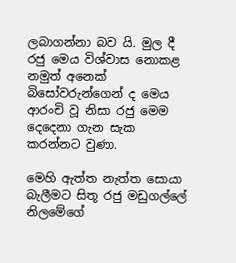ලබාගන්නා බව යි. මුල දී රජු මෙය විශ්වාස නොකළ නමුත් අනෙක් බිසෝවරුන්ගෙන් ද මෙය ආරංචි වූ නිසා රජු මෙම දෙදෙනා ගැන සැක කරන්නට වුණා.

මෙහි ඇත්ත නැත්ත සොයා බැලීමට සිතූ රජු මඩුගල්ලේ නිලමේගේ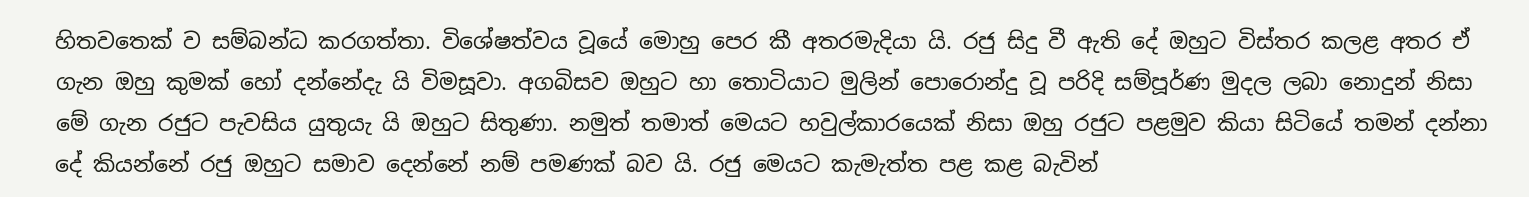හිතවතෙක් ව සම්බන්ධ කරගත්තා. විශේෂත්වය වූයේ මොහු පෙර කී අතරමැදියා යි. රජු සිදු වී ඇති දේ ඔහුට විස්තර කලළ අතර ඒ ගැන ඔහු කුමක් හෝ දන්නේදැ යි විමසූවා. අගබිසව ඔහුට හා තොටියාට මුලින් පොරොන්දු වූ පරිදි සම්පූර්ණ මුදල ලබා නොදුන් නිසා මේ ගැන රජුට පැවසිය යුතුයැ යි ඔහුට සිතුණා. නමුත් තමාත් මෙයට හවුල්කාරයෙක් නිසා ඔහු රජුට පළමුව කියා සිටියේ තමන් දන්නා දේ කියන්නේ රජු ඔහුට සමාව දෙන්නේ නම් පමණක් බව යි. රජු මෙයට කැමැත්ත පළ කළ බැවින්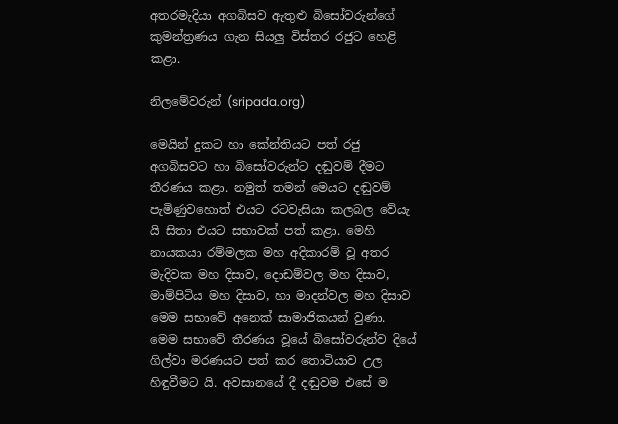අතරමැදියා අගබිසව ඇතුළු බිසෝවරුන්ගේ කුමන්ත්‍රණය ගැන සියලු විස්තර රජුට හෙළි කළා.

නිලමේවරුන් (sripada.org)

මෙයින් දුකට හා කේන්තියට පත් රජු අගබිසවට හා බිසෝවරුන්ට දඬුවම් දීමට තීරණය කළා. නමුත් තමන් මෙයට දඬුවම් පැමිණුවහොත් එයට රටවැසියා කලබල වේයැ යි සිතා එයට සභාවක් පත් කළා. මෙහි නායකයා රම්මලක මහ අදිකාරම් වූ අතර මැදිවක මහ දිසාව, දොඩම්වල මහ දිසාව, මාම්පිටිය මහ දිසාව, හා මාදන්වල මහ දිසාව මෙම සභාවේ අනෙක් සාමාජිකයන් වුණා. මෙම සභාවේ තීරණය වූයේ බිසෝවරුන්ව දියේ ගිල්වා මරණයට පත් කර තොටියාව උල හිඳුවීමට යි. අවසානයේ දී දඬුවම එසේ ම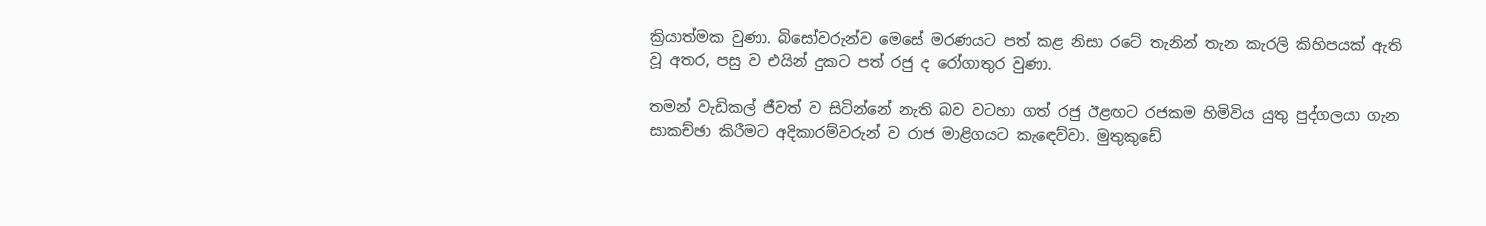ක්‍රියාත්මක වුණා. බිසෝවරුන්ව මෙසේ මරණයට පත් කළ නිසා රටේ තැනින් තැන කැරලි කිහිපයක් ඇති වූ අතර, පසු ව එයින් දුකට පත් රජු ද රෝගාතුර වුණා.

තමන් වැඩිකල් ජීවත් ව සිටින්නේ නැති බව වටහා ගත් රජු ඊළඟට රජකම හිමිවිය යුතු පුද්ගලයා ගැන සාකච්ඡා කිරීමට අදිකාරම්වරුන් ව රාජ මාළිගයට කැඳෙව්වා. මුතුකුඩේ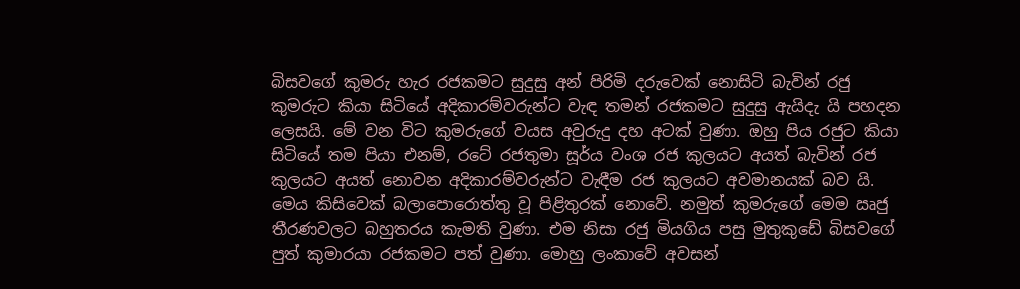බිසවගේ කුමරු හැර රජකමට සුදුසු අන් පිරිමි දරුවෙක් නොසිටි බැවින් රජු කුමරුට කියා සිටියේ අදිකාරම්වරුන්ට වැඳ තමන් රජකමට සුදුසු ඇයිදැ යි පහදන ලෙසයි. මේ වන විට කුමරුගේ වයස අවුරුදු දහ අටක් වුණා. ඔහු පිය රජුට කියා සිටියේ තම පියා එනම්, රටේ රජතුමා සූර්ය වංශ රජ කුලයට අයත් බැවින් රජ කුලයට අයත් නොවන අදිකාරම්වරුන්ට වැඳීම රජ කුලයට අවමානයක් බව යි. මෙය කිසිවෙක් බලාපොරොත්තු වූ පිළිතුරක් නොවේ. නමුත් කුමරුගේ මෙම ඍජු තීරණවලට බහුතරය කැමති වුණා. එම නිසා රජු මියගිය පසු මුතුකුඩේ බිසවගේ පුත් කුමාරයා රජකමට පත් වුණා. මොහු ලංකාවේ අවසන්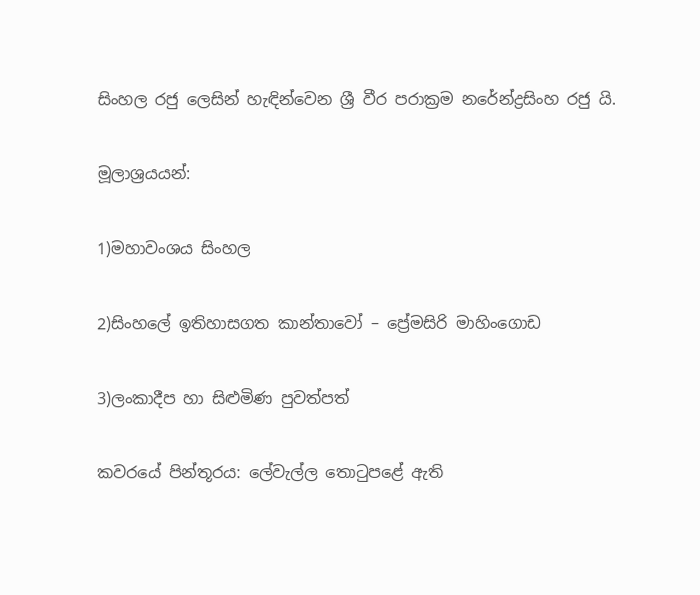සිංහල රජු ලෙසින් හැඳින්වෙන ශ්‍රී වීර පරාක්‍රම නරේන්ද්‍රසිංහ රජු යි.

මූලාශ්‍රයයන්:

1)මහාවංශය සිංහල

2)සිංහලේ ඉතිහාසගත කාන්තාවෝ – ප්‍රේමසිරි මාහිංගොඩ

3)ලංකාදීප හා සිළුමිණ පුවත්පත්

කවරයේ පින්තූරය: ලේවැල්ල තොටුපළේ ඇති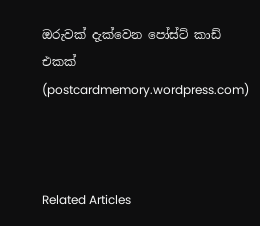ඔරුවක් දැක්වෙන පෝස්ට් කාඩ් එකක් (postcardmemory.wordpress.com)



Related Articles